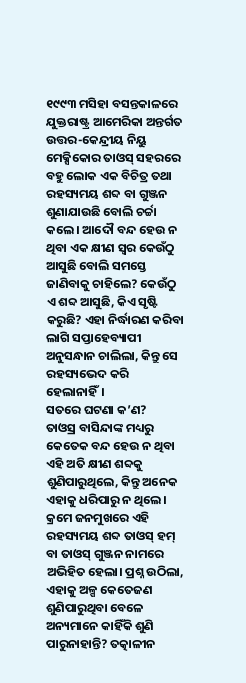୧୯୯୩ ମସିହା ବସନ୍ତକାଳରେ ଯୁକ୍ତରାଷ୍ଟ୍ର ଆମେରିକା ଅନ୍ତର୍ଗତ ଉତ୍ତର-କେନ୍ଦ୍ରୀୟ ନିୟୁ ମେକ୍ସିକୋର ତାଓସ୍ ସହରରେ ବହୁ ଲୋକ ଏକ ବିଚିତ୍ର ତଥା ରହସ୍ୟମୟ ଶବ୍ଦ ବା ଗୁଞ୍ଜନ ଶୁଣାଯାଉଛି ବୋଲି ଚର୍ଚ୍ଚା କଲେ। ଆଦୌ ବନ୍ଦ ହେଉ ନ ଥିବା ଏକ କ୍ଷୀଣ ସ୍ବର କେଉଁଠୁ ଆସୁଛି ବୋଲି ସମସ୍ତେ ଜାଣିବାକୁ ଚାହିଲେ? କେଉଁଠୁ ଏ ଶବ୍ଦ ଆସୁଛି, କିଏ ସୃଷ୍ଟି କରୁଛି? ଏହା ନିର୍ଦ୍ଧାରଣ କରିବା ଲାଗି ସପ୍ତାହେବ୍ୟାପୀ ଅନୁସନ୍ଧାନ ଚାଲିଲା, କିନ୍ତୁ ସେ ରହସ୍ୟଭେଦ କରି ହେଲାନାହିଁ।
ସତରେ ଘଟଣା କ’ଣ?
ତାଓସ୍ର ବାସିନ୍ଦାଙ୍କ ମଧ୍ୟରୁ କେତେକ ବନ୍ଦ ହେଉ ନ ଥିବା ଏହି ଅତି କ୍ଷୀଣ ଶବ୍ଦକୁ ଶୁଣିପାରୁଥିଲେ, କିନ୍ତୁ ଅନେକ ଏହାକୁ ଧରିପାରୁ ନ ଥିଲେ। କ୍ରମେ ଜନମୁଖରେ ଏହି ରହସ୍ୟମୟ ଶବ୍ଦ ତାଓସ୍ ହମ୍ ବା ତାଓସ୍ ଗୁଞ୍ଜନ ନାମରେ ଅଭିହିତ ହେଲା। ପ୍ରଶ୍ନ ଉଠିଲା, ଏହାକୁ ଅଳ୍ପ କେତେଜଣ ଶୁଣିପାରୁଥିବା ବେଳେ ଅନ୍ୟମାନେ କାହିଁକି ଶୁଣି ପାରୁନାହାନ୍ତି? ତତ୍କାଳୀନ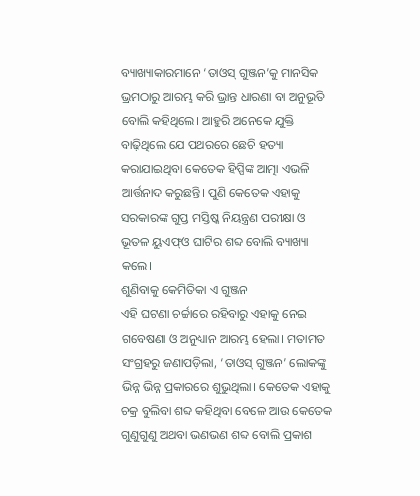ବ୍ୟାଖ୍ୟାକାରମାନେ ‘ତାଓସ୍ ଗୁଞ୍ଜନ’କୁ ମାନସିକ ଭ୍ରମଠାରୁ ଆରମ୍ଭ କରି ଭ୍ରାନ୍ତ ଧାରଣା ବା ଅନୁଭୂତି ବୋଲି କହିଥିଲେ। ଆହୁରି ଅନେକେ ଯୁକ୍ତି ବାଢ଼ିଥିଲେ ଯେ ପଥରରେ ଛେଚି ହତ୍ୟା କରାଯାଇଥିବା କେତେକ ହିପ୍ପିଙ୍କ ଆତ୍ମା ଏଭଳି ଆର୍ତ୍ତନାଦ କରୁଛନ୍ତି। ପୁଣି କେତେକ ଏହାକୁ ସରକାରଙ୍କ ଗୁପ୍ତ ମସ୍ତିଷ୍କ ନିୟନ୍ତ୍ରଣ ପରୀକ୍ଷା ଓ ଭୂତଳ ୟୁଏଫ୍ଓ ଘାଟିର ଶବ୍ଦ ବୋଲି ବ୍ୟାଖ୍ୟା କଲେ।
ଶୁଣିବାକୁ କେମିତିକା ଏ ଗୁଞ୍ଜନ
ଏହି ଘଟଣା ଚର୍ଚ୍ଚାରେ ରହିବାରୁ ଏହାକୁ ନେଇ ଗବେଷଣା ଓ ଅନୁଧ୍ୟାନ ଆରମ୍ଭ ହେଲା। ମତାମତ ସଂଗ୍ରହରୁ ଜଣାପଡ଼ିଲା, ‘ତାଓସ୍ ଗୁଞ୍ଜନ’ ଲୋକଙ୍କୁ ଭିନ୍ନ ଭିନ୍ନ ପ୍ରକାରରେ ଶୁଭୁଥିଲା। କେତେକ ଏହାକୁ ଚକ୍ର ବୁଲିବା ଶବ୍ଦ କହିଥିବା ବେଳେ ଆଉ କେତେକ ଗୁଣୁଗୁଣୁ ଅଥବା ଭଣଭଣ ଶବ୍ଦ ବୋଲି ପ୍ରକାଶ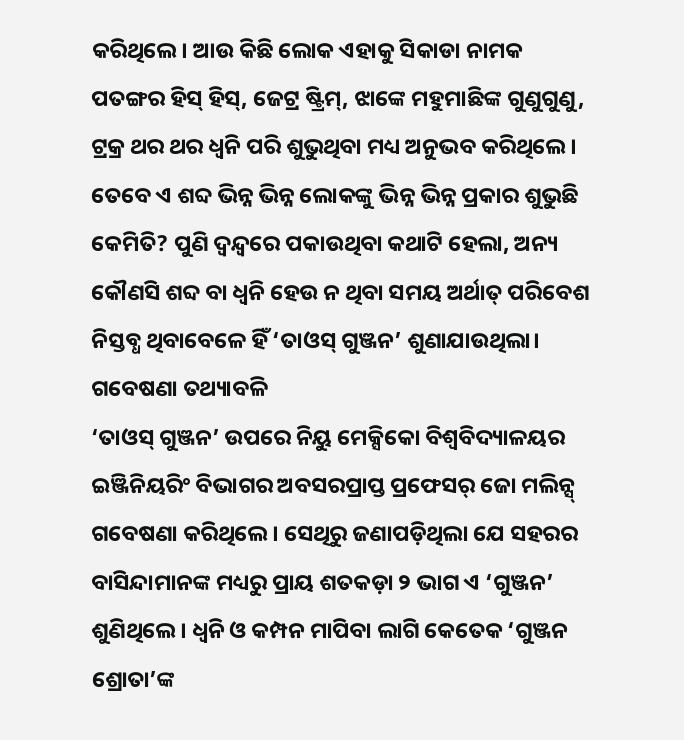କରିଥିଲେ। ଆଉ କିଛି ଲୋକ ଏହାକୁ ସିକାଡା ନାମକ ପତଙ୍ଗର ହିସ୍ ହିସ୍, ଜେଟ୍ର ଷ୍ଟ୍ରିମ୍, ଝାଙ୍କେ ମହୁମାଛିଙ୍କ ଗୁଣୁଗୁଣୁ, ଟ୍ରକ୍ର ଥର ଥର ଧ୍ବନି ପରି ଶୁଭୁଥିବା ମଧ୍ୟ ଅନୁଭବ କରିଥିଲେ। ତେବେ ଏ ଶବ୍ଦ ଭିନ୍ନ ଭିନ୍ନ ଲୋକଙ୍କୁ ଭିନ୍ନ ଭିନ୍ନ ପ୍ରକାର ଶୁଭୁଛି କେମିତି? ପୁଣି ଦ୍ବନ୍ଦ୍ବରେ ପକାଉଥିବା କଥାଟି ହେଲା, ଅନ୍ୟ କୌଣସି ଶବ୍ଦ ବା ଧ୍ବନି ହେଉ ନ ଥିବା ସମୟ ଅର୍ଥାତ୍ ପରିବେଶ ନିସ୍ତବ୍ଧ ଥିବାବେଳେ ହିଁ ‘ତାଓସ୍ ଗୁଞ୍ଜନ’ ଶୁଣାଯାଉଥିଲା।
ଗବେଷଣା ତଥ୍ୟାବଳି
‘ତାଓସ୍ ଗୁଞ୍ଜନ’ ଉପରେ ନିୟୁ ମେକ୍ସିକୋ ବିଶ୍ବବିଦ୍ୟାଳୟର ଇଞ୍ଜିନିୟରିଂ ବିଭାଗର ଅବସରପ୍ରାପ୍ତ ପ୍ରଫେସର୍ ଜୋ ମଲିନ୍ସ୍ ଗବେଷଣା କରିଥିଲେ। ସେଥିରୁ ଜଣାପଡ଼ିଥିଲା ଯେ ସହରର ବାସିନ୍ଦାମାନଙ୍କ ମଧ୍ୟରୁ ପ୍ରାୟ ଶତକଡ଼ା ୨ ଭାଗ ଏ ‘ଗୁଞ୍ଜନ’ ଶୁଣିଥିଲେ। ଧ୍ବନି ଓ କମ୍ପନ ମାପିବା ଲାଗି କେତେକ ‘ଗୁଞ୍ଜନ ଶ୍ରୋତା’ଙ୍କ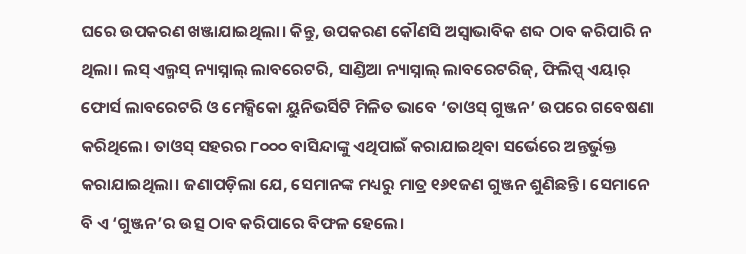ଘରେ ଉପକରଣ ଖଞ୍ଜାଯାଇଥିଲା। କିନ୍ତୁ, ଉପକରଣ କୌଣସି ଅସ୍ବାଭାବିକ ଶବ୍ଦ ଠାବ କରିପାରି ନ ଥିଲା। ଲସ୍ ଏଲ୍ମସ୍ ନ୍ୟାସ୍ନାଲ୍ ଲାବରେଟରି, ସାଣ୍ଡିଆ ନ୍ୟାସ୍ନାଲ୍ ଲାବରେଟରିଜ୍, ଫିଲିପ୍ସ୍ ଏୟାର୍ ଫୋର୍ସ ଲାବରେଟରି ଓ ମେକ୍ସିକୋ ୟୁନିଭର୍ସିଟି ମିଳିତ ଭାବେ ‘ତାଓସ୍ ଗୁଞ୍ଜନ’ ଉପରେ ଗବେଷଣା କରିଥିଲେ। ତାଓସ୍ ସହରର ୮୦୦୦ ବାସିନ୍ଦାଙ୍କୁ ଏଥିପାଇଁ କରାଯାଇଥିବା ସର୍ଭେରେ ଅନ୍ତର୍ଭୁକ୍ତ କରାଯାଇଥିଲା। ଜଣାପଡ଼ିଲା ଯେ, ସେମାନଙ୍କ ମଧ୍ୟରୁ ମାତ୍ର ୧୬୧ଜଣ ଗୁଞ୍ଜନ ଶୁଣିଛନ୍ତି। ସେମାନେ ବି ଏ ‘ଗୁଞ୍ଜନ’ର ଉତ୍ସ ଠାବ କରିପାରେ ବିଫଳ ହେଲେ।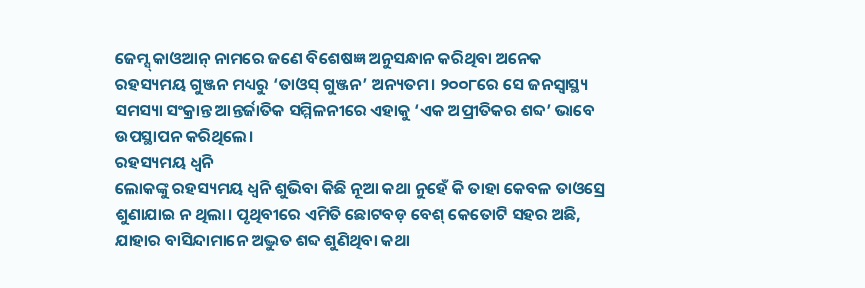ଜେମ୍ସ୍ କାଓଆନ୍ ନାମରେ ଜଣେ ବିଶେଷଜ୍ଞ ଅନୁସନ୍ଧାନ କରିଥିବା ଅନେକ ରହସ୍ୟମୟ ଗୁଞ୍ଜନ ମଧ୍ୟରୁ ‘ତାଓସ୍ ଗୁଞ୍ଜନ’ ଅନ୍ୟତମ। ୨୦୦୮ରେ ସେ ଜନସ୍ବାସ୍ଥ୍ୟ ସମସ୍ୟା ସଂକ୍ରାନ୍ତ ଆନ୍ତର୍ଜାତିକ ସମ୍ମିଳନୀରେ ଏହାକୁ ‘ଏକ ଅପ୍ରୀତିକର ଶବ୍ଦ’ ଭାବେ ଉପସ୍ଥାପନ କରିଥିଲେ।
ରହସ୍ୟମୟ ଧ୍ବନି
ଲୋକଙ୍କୁ ରହସ୍ୟମୟ ଧ୍ବନି ଶୁଭିବା କିଛି ନୂଆ କଥା ନୁହେଁ କି ତାହା କେବଳ ତାଓସ୍ରେ ଶୁଣାଯାଇ ନ ଥିଲା। ପୃଥିବୀରେ ଏମିତି ଛୋଟବଡ଼ ବେଶ୍ କେତୋଟି ସହର ଅଛି, ଯାହାର ବାସିନ୍ଦାମାନେ ଅଦ୍ଭୁତ ଶବ୍ଦ ଶୁଣିଥିବା କଥା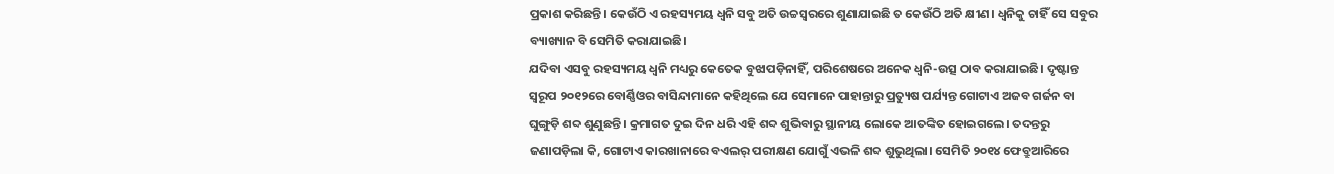ପ୍ରକାଶ କରିଛନ୍ତି। କେଉଁଠି ଏ ରହସ୍ୟମୟ ଧ୍ବନି ସବୁ ଅତି ଉଚ୍ଚସ୍ବରରେ ଶୁଣାଯାଇଛି ତ କେଉଁଠି ଅତି କ୍ଷୀଣ। ଧ୍ବନିକୁ ଚାହିଁ ସେ ସବୁର ବ୍ୟାଖ୍ୟାନ ବି ସେମିତି କରାଯାଇଛି।
ଯଦିବା ଏସବୁ ରହସ୍ୟମୟ ଧ୍ବନି ମଧ୍ୟରୁ କେତେକ ବୁଝାପଡ଼ିନାହିଁ, ପରିଶେଷରେ ଅନେକ ଧ୍ବନି-ଉତ୍ସ ଠାବ କରାଯାଇଛି। ଦୃଷ୍ଟାନ୍ତ ସ୍ବରୂପ ୨୦୧୨ରେ ବୋର୍ଣ୍ଣିଓର ବାସିନ୍ଦାମାନେ କହିଥିଲେ ଯେ ସେମାନେ ପାହାନ୍ତାରୁ ପ୍ରତ୍ୟୁଷ ପର୍ଯ୍ୟନ୍ତ ଗୋଟାଏ ଅଜବ ଗର୍ଜନ ବା ଘୁଙ୍ଗୁଡ଼ି ଶବ୍ଦ ଶୁଣୁଛନ୍ତି। କ୍ରମାଗତ ଦୁଇ ଦିନ ଧରି ଏହି ଶବ୍ଦ ଶୁଭିବାରୁ ସ୍ଥାନୀୟ ଲୋକେ ଆତଙ୍କିତ ହୋଇଗଲେ। ତଦନ୍ତରୁ ଜଣାପଡ଼ିଲା କି, ଗୋଟାଏ କାରଖାନାରେ ବଏଲର୍ ପରୀକ୍ଷଣ ଯୋଗୁଁ ଏଭଳି ଶବ୍ଦ ଶୁଭୁଥିଲା। ସେମିତି ୨୦୧୪ ଫେବ୍ରୁଆରିରେ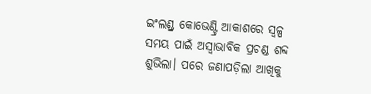ଇଂଲଣ୍ଡ୍ର କୋଭେଣ୍ଟ୍ରି ଆକାଶରେ ସ୍ବଳ୍ପ ସମୟ ପାଇଁ ଅସ୍ବାଭାବିକ ପ୍ରଚଣ୍ଡ ଶବ୍ଦ ଶୁଭିଲା। ପରେ ଜଣାପଡ଼ିଲା ଆଖିକୁ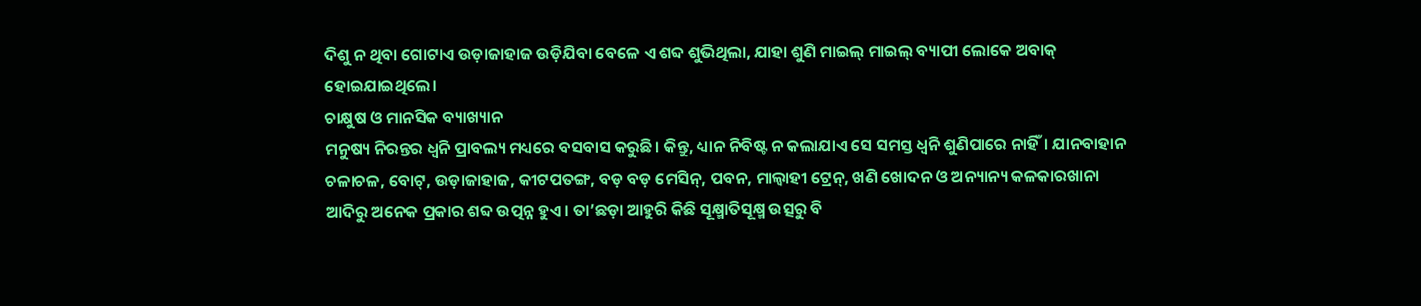ଦିଶୁ ନ ଥିବା ଗୋଟାଏ ଉଡ଼ାଜାହାଜ ଉଡ଼ିଯିବା ବେଳେ ଏ ଶବ୍ଦ ଶୁଭିଥିଲା, ଯାହା ଶୁଣି ମାଇଲ୍ ମାଇଲ୍ ବ୍ୟାପୀ ଲୋକେ ଅବାକ୍ ହୋଇଯାଇଥିଲେ।
ଚାକ୍ଷୁଷ ଓ ମାନସିକ ବ୍ୟାଖ୍ୟାନ
ମନୁଷ୍ୟ ନିରନ୍ତର ଧ୍ବନି ପ୍ରାବଲ୍ୟ ମଧ୍ୟରେ ବସବାସ କରୁଛି। କିନ୍ତୁ, ଧ୍ୟାନ ନିବିଷ୍ଟ ନ କଲାଯାଏ ସେ ସମସ୍ତ ଧ୍ବନି ଶୁଣିପାରେ ନାହିଁ। ଯାନବାହାନ ଚଳାଚଳ, ବୋଟ୍, ଉଡ଼ାଜାହାଜ, କୀଟପତଙ୍ଗ, ବଡ଼ ବଡ଼ ମେସିନ୍, ପବନ, ମାଲ୍ବାହୀ ଟ୍ରେନ୍, ଖଣି ଖୋଦନ ଓ ଅନ୍ୟାନ୍ୟ କଳକାରଖାନା ଆଦିରୁ ଅନେକ ପ୍ରକାର ଶବ୍ଦ ଉତ୍ପନ୍ନ ହୁଏ। ତା’ଛଡ଼ା ଆହୁରି କିଛି ସୂକ୍ଷ୍ମାତିସୂକ୍ଷ୍ମ ଉତ୍ସରୁ ବି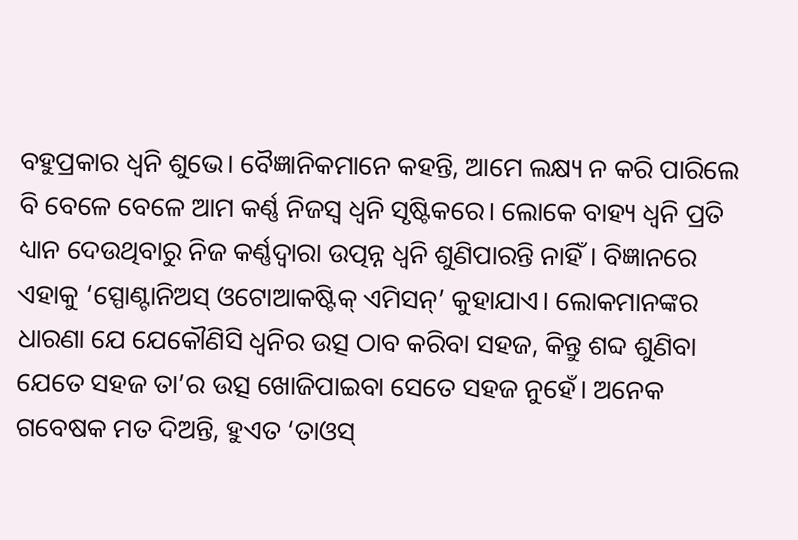ବହୁପ୍ରକାର ଧ୍ବନି ଶୁଭେ। ବୈଜ୍ଞାନିକମାନେ କହନ୍ତି, ଆମେ ଲକ୍ଷ୍ୟ ନ କରି ପାରିଲେ ବି ବେଳେ ବେଳେ ଆମ କର୍ଣ୍ଣ ନିଜସ୍ବ ଧ୍ବନି ସୃଷ୍ଟିକରେ। ଲୋକେ ବାହ୍ୟ ଧ୍ବନି ପ୍ରତି ଧ୍ୟାନ ଦେଉଥିବାରୁ ନିଜ କର୍ଣ୍ଣଦ୍ବାରା ଉତ୍ପନ୍ନ ଧ୍ବନି ଶୁଣିପାରନ୍ତି ନାହିଁ। ବିଜ୍ଞାନରେ ଏହାକୁ ‘ସ୍ପୋଣ୍ଟାନିଅସ୍ ଓଟୋଆକଷ୍ଟିକ୍ ଏମିସନ୍’ କୁହାଯାଏ। ଲୋକମାନଙ୍କର ଧାରଣା ଯେ ଯେକୌଣିସି ଧ୍ବନିର ଉତ୍ସ ଠାବ କରିବା ସହଜ, କିନ୍ତୁ ଶବ୍ଦ ଶୁଣିବା ଯେତେ ସହଜ ତା’ର ଉତ୍ସ ଖୋଜିପାଇବା ସେତେ ସହଜ ନୁହେଁ। ଅନେକ ଗବେଷକ ମତ ଦିଅନ୍ତି, ହୁଏତ ‘ତାଓସ୍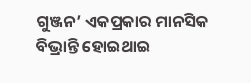ଗୁଞ୍ଜନ’ ଏକପ୍ରକାର ମାନସିକ ବିଭ୍ରାନ୍ତି ହୋଇଥାଇ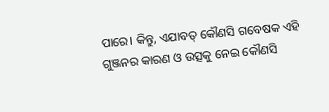ପାରେ। କିନ୍ତୁ, ଏଯାବତ୍ କୌଣସି ଗବେଷକ ଏହି ଗୁଞ୍ଜନର କାରଣ ଓ ଉତ୍ସକୁ ନେଇ କୌଣସି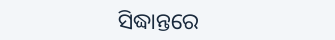ସିଦ୍ଧାନ୍ତରେ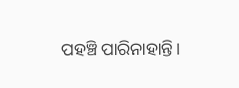ପହଞ୍ଚି ପାରିନାହାନ୍ତି।